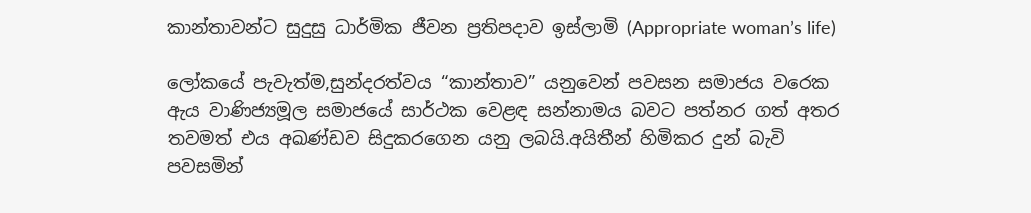කාන්තාවන්ට සුදුසු ධාර්මික ජීවන ප්‍රතිපදාව ඉස්ලාමි (Appropriate woman’s life)

ලෝකයේ පැවැත්ම,සුන්දරත්වය “කාන්තාව” යනුවෙන් පවසන සමාජය වරෙක ඇය වාණිජ්‍යමූල සමාජයේ සාර්ථක වෙළඳ සන්නාමය බවට පත්නර ගත් අතර තවමත් එය අඛණ්ඩව සිදුකරගෙන යනු ලබයි.අයිතීන් හිමිකර දුන් බැවි පවසමින්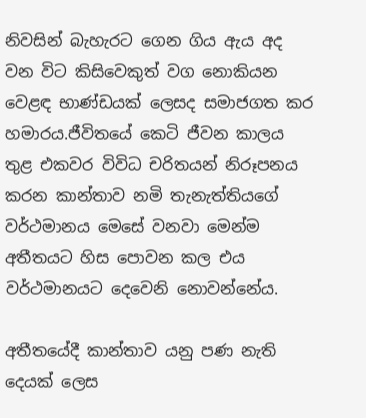නිවසින් බැහැරට ගෙන ගිය ඇය අද වන විට කිසිවෙකුත් වග නොකියන වෙළඳ භාණ්ඩයක් ලෙසද සමාජගත කර හමාරය.ජීවිතයේ කෙටි ජීවන කාලය තුළ එකවර විවිධ චරිතයන් නිරූපනය කරන කාන්තාව නමි තැනැත්තියගේ වර්ථමානය මෙසේ වනවා මෙන්ම අතීතයට හිස පොවන කල එය වර්ථමානයට දෙවෙනි නොවන්නේය.

අතීතයේදී කාන්තාව යනු පණ නැති දෙයක් ලෙස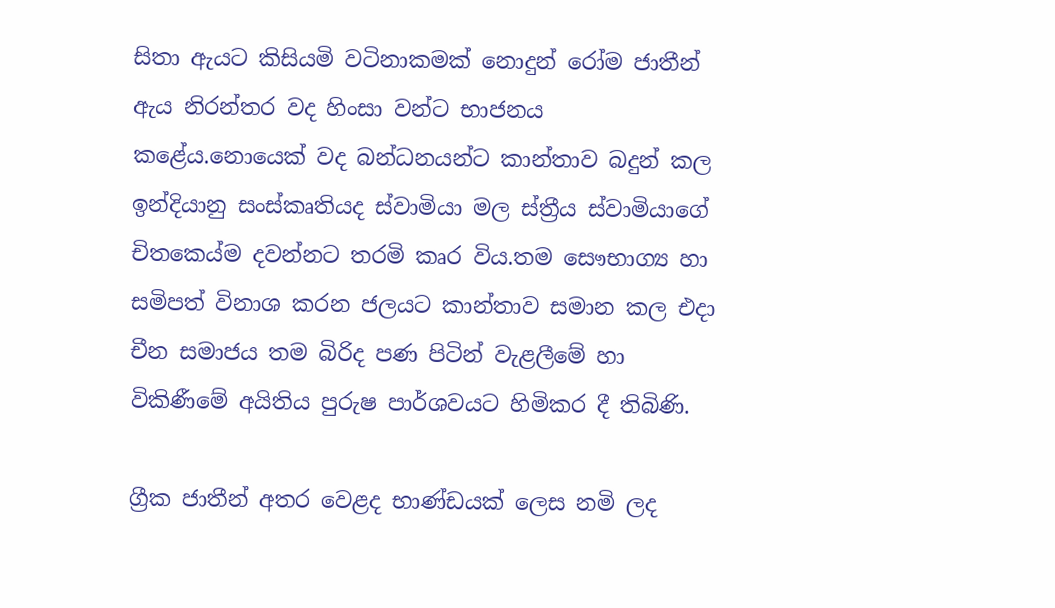සිතා ඇයට කිසියමි වටිනාකමක් නොදුන් රෝම ජාතීන් ඇය නිරන්තර වද හිංසා වන්ට භාජනය කළේය.නොයෙක් වද බන්ධනයන්ට කාන්තාව බදුන් කල ඉන්දියානු සංස්කෘතියද ස්වාමියා මල ස්ත්‍රීය ස්වාමියාගේ චිතකෙය්ම දවන්නට තරමි කෘර විය.තම සෞභාග්‍ය හා සමිපත් විනාශ කරන ජලයට කාන්තාව සමාන කල එදා චීන සමාජය තම බිරිද පණ පිටින් වැළලීමේ හා විකිණීමේ අයිතිය පුරුෂ පාර්ශවයට හිමිකර දී තිබිණි.

ග්‍රීක ජාතීන් අතර වෙළද භාණ්ඩයක් ලෙස නමි ලද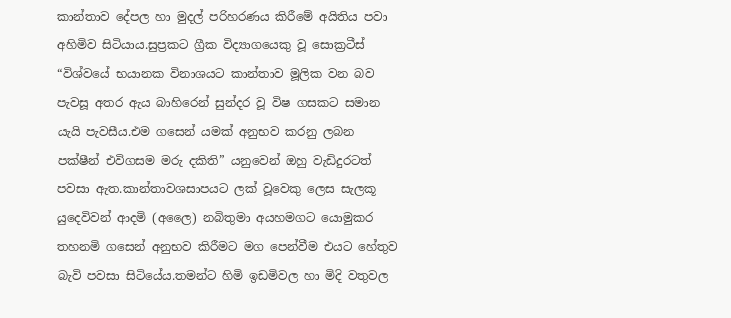කාන්තාව දේපල හා මුදල් පරිහරණය කිරීමේ අයිතිය පවා අහිමිව සිටියාය.සුප්‍රකට ග්‍රීක විද්‍යාගයෙකු වූ සොක්‍රටීස් “විශ්වයේ භයානක විනාශයට කාන්තාව මූලික වන බව පැවසූ අතර ඇය බාහිරෙන් සුන්දර වූ විෂ ගසකට සමාන යැයි පැවසීය.එම ගසෙන් යමක් අනුභව කරනු ලබන පක්ෂීන් එවිගසම මරු දකිති” යනුවෙන් ඔහු වැඩිදුරටත් පවසා ඇත.කාන්තාවශසාපයට ලක් වූවෙකු ලෙස සැලකූ යුදෙවිවන් ආදමි (අලෛ) නබිතුමා අයහමගට යොමුකර තහනමි ගසෙන් අනුභව කිරීමට මග පෙන්වීම එයට හේතුව බැවි පවසා සිටියේය.තමන්ට හිමි ඉඩමිවල හා මිදි වතුවල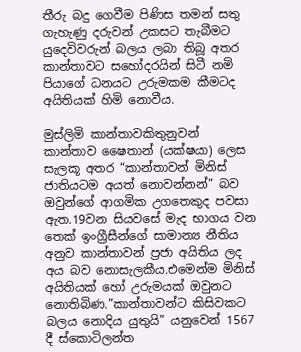තීරු බදු ගෙවීම පිණිස තමන් සතු ගැහැණු දරුවන් උකසට තැබීමට යුදෙවිවරුන් බලය ලබා තිබූ අතර කාන්තාවට සහෝදරයින් සිටී නමි පියාගේ ධනයට උරුමකම කීමටද අයිතියක් හිමි නොවීය.

මුස්ලිමි කාන්තාවකිතුනුවන් කාන්තාව ෂෛතාන් (යක්ෂයා) ලෙස සැලකූ අතර “කාන්තාවන් මිනිස් ජාතියටම අයත් නොවන්නන්” බව ඔවුන්ගේ ආගමික උගතෙකුද පවසා ඇත.19වන සියවසේ මැද භාගය වන තෙක් ඉංග්‍රීසීන්ගේ සාමාන්‍ය නීතිය අනුව කාන්තාවන් ප්‍රජා අයිතිය ලද අය බව නොසැලකීය.එමෙන්ම මිනිස් අයිතියක් හෝ උරුමයක් ඔවුනට නොතිබිණ.”කාන්තාවන්ට කිසිවකට බලය නොදිය යුතුයි” යනුවෙන් 1567 දී ස්කොටිලන්ත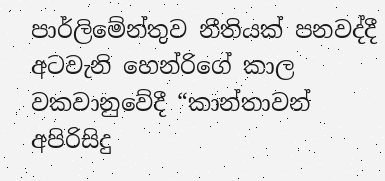පාර්ලිමේන්තුව නීතියක් පනවද්දී අටවැනි හෙන්රිගේ කාල වකවානුවේදී “කාන්තාවන් අපිරිසිදු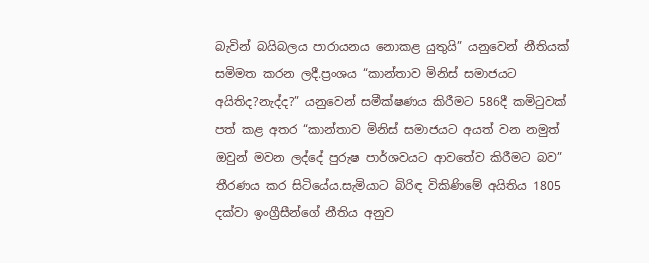බැවින් බයිබලය පාරායනය නොකළ යුතුයි” යනුවෙන් නීතියක් සමිමත කරන ලදී.ප්‍රංශය “කාන්තාව මිනිස් සමාජයට අයිතිද?නැද්ද?” යනුවෙන් සමීක්ෂණය කිරීමට 586දී කමිටුවක් පත් කළ අතර “කාන්තාව මිනිස් සමාජයට අයත් වන නමුත් ඔවුන් මවන ලද්දේ පුරුෂ පාර්ශවයට ආවතේව කිරීමට බව” තීරණය කර සිටියේය.සැමියාට බිරිඳ විකිණිමේ අයිතිය 1805 දක්වා ඉංග්‍රීසීන්ගේ නීතිය අනුව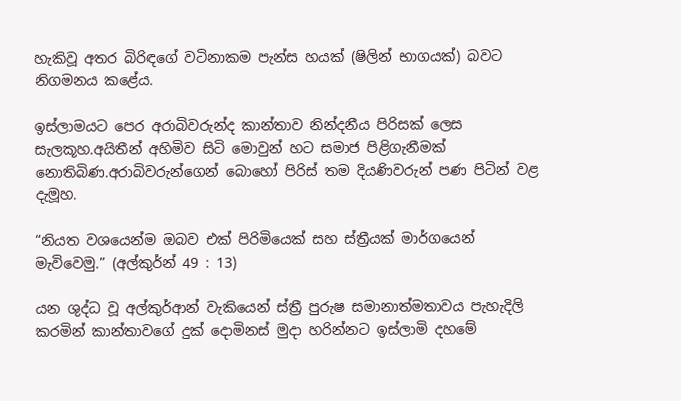හැකිවූ අතර බිරිඳගේ වටිනාකම පැන්ස හයක් (ෂිලින් භාගයක්) බවට නිගමනය කළේය.

ඉස්ලාමයට පෙර අරාබිවරුන්ද කාන්තාව නින්දනීය පිරිසක් ලෙස සැලකූහ.අයිතීන් අහිමිව සිටි මොවුන් හට සමාජ පිළිගැනීමක් නොතිබිණ.අරාබිවරුන්ගෙන් බොහෝ පිරිස් තම දියණිවරුන් පණ පිටින් වළ දැමූහ.

“නියත වශයෙන්ම ඔබව එක් පිරිමියෙක් සහ ස්ත්‍රීයක් මාර්ගයෙන් මැවිවෙමු.” (අල්කුර්න් 49 : 13)

යන ශුද්ධ වූ අල්කුර්ආන් වැකියෙන් ස්ත්‍රී පුරුෂ සමානාත්මතාවය පැහැදිලි කරමින් කාන්තාවගේ දුක් දොමිනස් මුදා හරින්නට ඉස්ලාමි දහමේ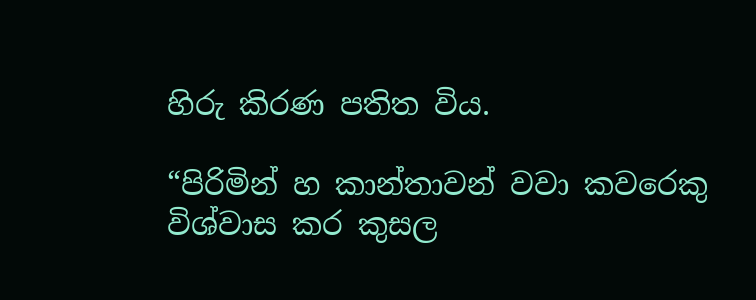හිරු කිරණ පතිත විය.

“පිරිමින් හ කාන්තාවන් වවා කවරෙකු විශ්වාස කර කුසල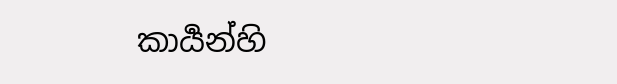කාර්‍යන්හි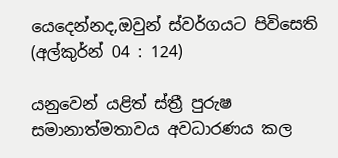යෙදෙන්නද,ඔවුන් ස්වර්ගයට පිවිසෙති (අල්කුර්න් 04 : 124)

යනුවෙන් යළිත් ස්ත්‍රී පුරුෂ සමානාත්මතාවය අවධාරණය කල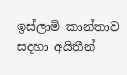ඉස්ලාමි කාන්තාව සදහා අයිතීන්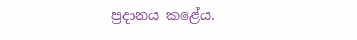ප්‍රදානය කළේය.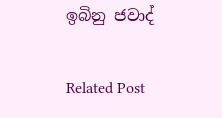ඉබිනු ජවාද්

Related Post